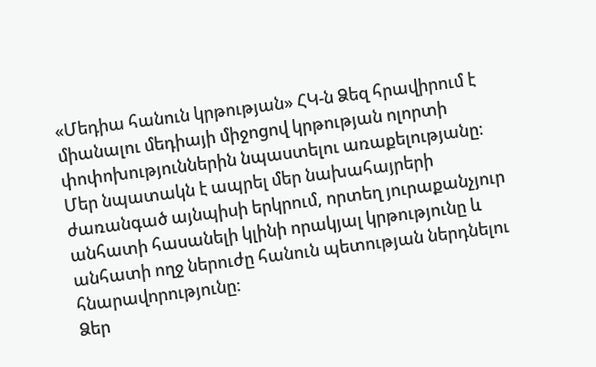«Մեդիա հանուն կրթության» ՀԿ-ն Ձեզ հրավիրում է միանալու մեդիայի միջոցով կրթության ոլորտի փոփոխություններին նպաստելու առաքելությանը։
Մեր նպատակն է ապրել մեր նախահայրերի ժառանգած այնպիսի երկրում, որտեղ յուրաքանչյուր անհատի հասանելի կլինի որակյալ կրթությունը և անհատի ողջ ներուժը հանուն պետության ներդնելու հնարավորությունը:
Ձեր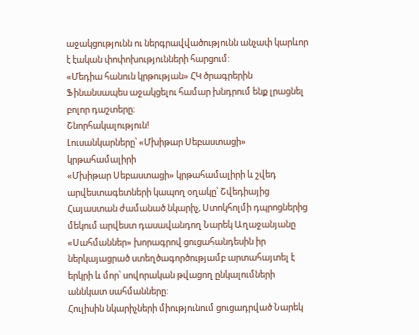աջակցությունն ու ներգրավվածությունն անչափ կարևոր է էական փոփոխությունների հարցում:
«Մեդիա հանուն կրթության» ՀԿ ծրագրերին Ֆինանսապես աջակցելու համար խնդրում ենք լրացնել բոլոր դաշտերը։
Շնորհակալություն!
Լուսանկարները՝ «Մխիթար Սեբաստացի» կրթահամալիրի
«Մխիթար Սեբաստացի» կրթահամալիրի և շվեդ արվեստագետների կապող օղակը՝ Շվեդիայից Հայաստան ժամանած նկարիչ, Ստոկհոլմի դպրոցներից մեկում արվեստ դասավանդող Նարեկ Աղաջանյանը «Սահմաններ» խորագրով ցուցահանդեսին իր ներկայացրած ստեղծագործությամբ արտահայտել է երկրի և մոր՝ սովորական թվացող ընկալումների աննկատ սահմանները:
Հուլիսին նկարիչների միությունում ցուցադրված Նարեկ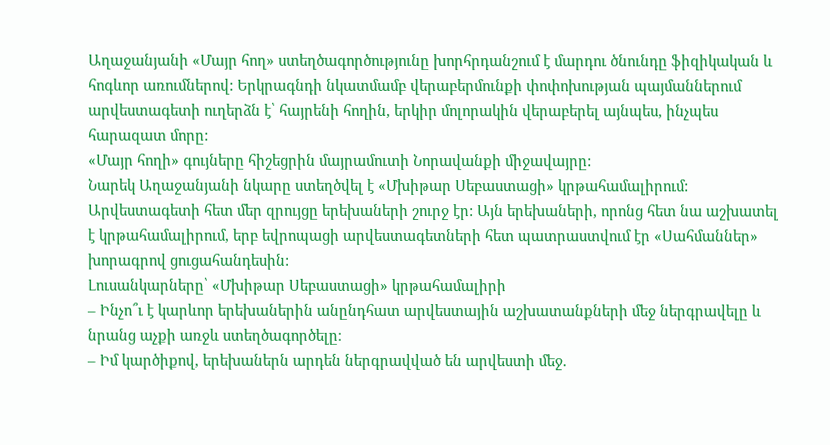Աղաջանյանի «Մայր հող» ստեղծագործությունը խորհրդանշում է մարդու ծնունդը ֆիզիկական և հոգևոր առումներով: Երկրագնդի նկատմամբ վերաբերմունքի փոփոխության պայմաններում արվեստագետի ուղերձն է՝ հայրենի հողին, երկիր մոլորակին վերաբերել այնպես, ինչպես հարազատ մորը:
«Մայր հողի» գույները հիշեցրին մայրամուտի Նորավանքի միջավայրը:
Նարեկ Աղաջանյանի նկարը ստեղծվել է «Մխիթար Սեբաստացի» կրթահամալիրում:
Արվեստագետի հետ մեր զրույցը երեխաների շուրջ էր: Այն երեխաների, որոնց հետ նա աշխատել է կրթահամալիրում, երբ եվրոպացի արվեստագետների հետ պատրաստվում էր «Սահմաններ» խորագրով ցուցահանդեսին:
Լուսանկարները՝ «Մխիթար Սեբաստացի» կրթահամալիրի
– Ինչո՞ւ է կարևոր երեխաներին անընդհատ արվեստային աշխատանքների մեջ ներգրավելը և նրանց աչքի առջև ստեղծագործելը։
– Իմ կարծիքով, երեխաներն արդեն ներգրավված են արվեստի մեջ.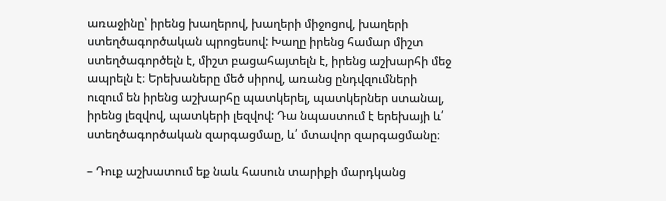առաջինը՝ իրենց խաղերով, խաղերի միջոցով, խաղերի ստեղծագործական պրոցեսով: Խաղը իրենց համար միշտ ստեղծագործելն է, միշտ բացահայտելն է, իրենց աշխարհի մեջ ապրելն է։ Երեխաները մեծ սիրով, առանց ընդվզումների ուզում են իրենց աշխարհը պատկերել, պատկերներ ստանալ, իրենց լեզվով, պատկերի լեզվով: Դա նպաստում է երեխայի և՛ ստեղծագործական զարգացմաը, և՛ մտավոր զարգացմանը։

– Դուք աշխատում եք նաև հասուն տարիքի մարդկանց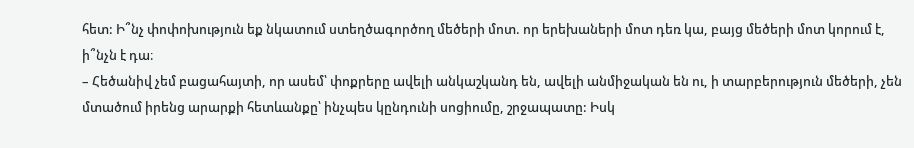հետ: Ի՞նչ փոփոխություն եք նկատում ստեղծագործող մեծերի մոտ. որ երեխաների մոտ դեռ կա, բայց մեծերի մոտ կորում է, ի՞նչն է դա։
– Հեծանիվ չեմ բացահայտի, որ ասեմ՝ փոքրերը ավելի անկաշկանդ են, ավելի անմիջական են ու, ի տարբերություն մեծերի, չեն մտածում իրենց արարքի հետևանքը՝ ինչպես կընդունի սոցիումը, շրջապատը: Իսկ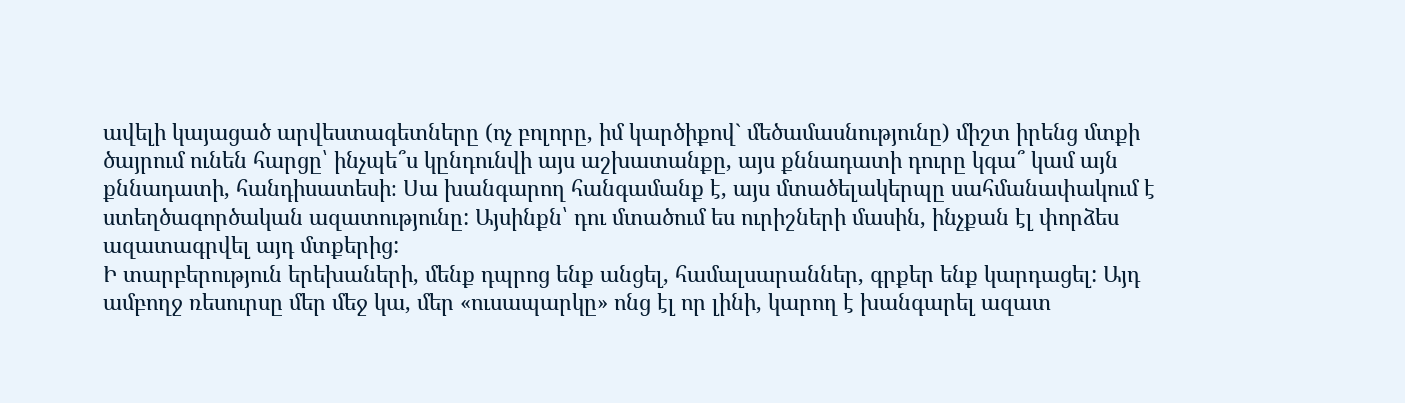ավելի կայացած արվեստագետները (ոչ բոլորը, իմ կարծիքով` մեծամասնությունը) միշտ իրենց մտքի ծայրում ունեն հարցը՝ ինչպե՞ս կընդունվի այս աշխատանքը, այս քննադատի դուրը կգա՞ կամ այն քննադատի, հանդիսատեսի։ Սա խանգարող հանգամանք է, այս մտածելակերպը սահմանափակում է ստեղծագործական ազատությունը: Այսինքն՝ դու մտածում ես ուրիշների մասին, ինչքան էլ փորձես ազատագրվել այդ մտքերից:
Ի տարբերություն երեխաների, մենք դպրոց ենք անցել, համալսարաններ, գրքեր ենք կարդացել: Այդ ամբողջ ռեսուրսը մեր մեջ կա, մեր «ուսապարկը» ոնց էլ որ լինի, կարող է խանգարել ազատ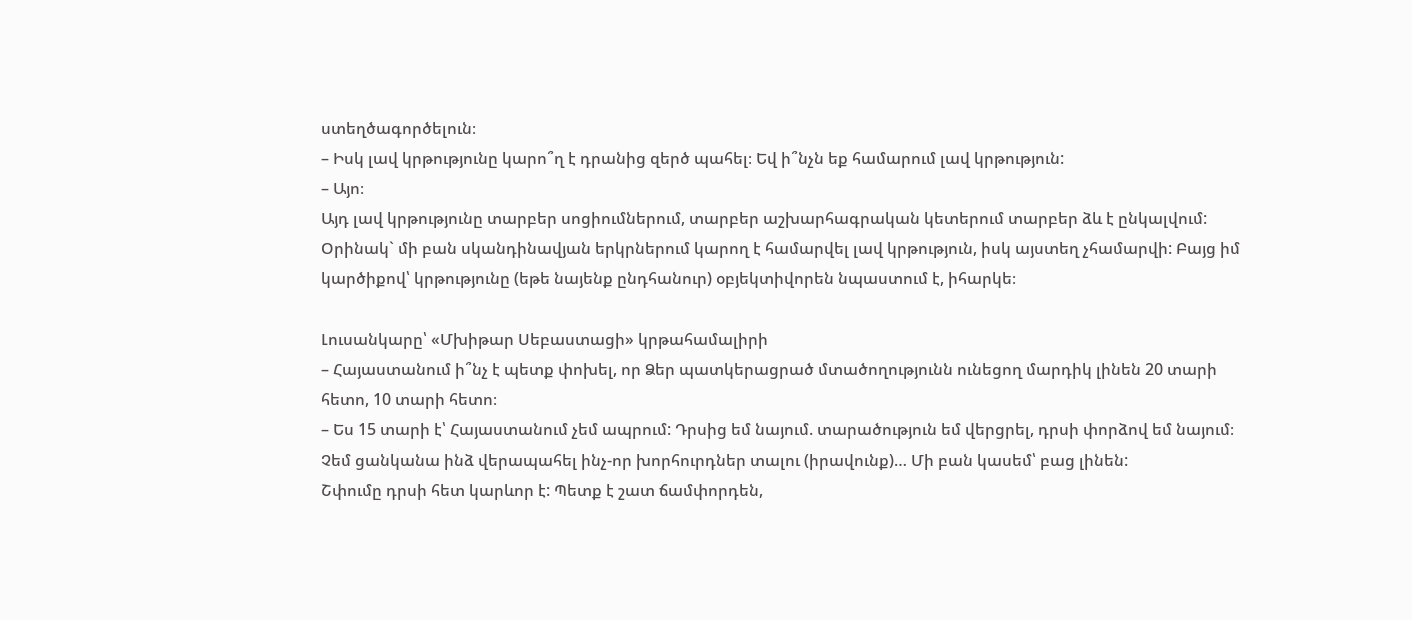ստեղծագործելուն։
– Իսկ լավ կրթությունը կարո՞ղ է դրանից զերծ պահել։ Եվ ի՞նչն եք համարում լավ կրթություն:
– Այո։
Այդ լավ կրթությունը տարբեր սոցիումներում, տարբեր աշխարհագրական կետերում տարբեր ձև է ընկալվում: Օրինակ` մի բան սկանդինավյան երկրներում կարող է համարվել լավ կրթություն, իսկ այստեղ չհամարվի: Բայց իմ կարծիքով՝ կրթությունը (եթե նայենք ընդհանուր) օբյեկտիվորեն նպաստում է, իհարկե։

Լուսանկարը՝ «Մխիթար Սեբաստացի» կրթահամալիրի
– Հայաստանում ի՞նչ է պետք փոխել, որ Ձեր պատկերացրած մտածողությունն ունեցող մարդիկ լինեն 20 տարի հետո, 10 տարի հետո։
– Ես 15 տարի է՝ Հայաստանում չեմ ապրում: Դրսից եմ նայում. տարածություն եմ վերցրել, դրսի փորձով եմ նայում։ Չեմ ցանկանա ինձ վերապահել ինչ-որ խորհուրդներ տալու (իրավունք)… Մի բան կասեմ՝ բաց լինեն:
Շփումը դրսի հետ կարևոր է: Պետք է շատ ճամփորդեն,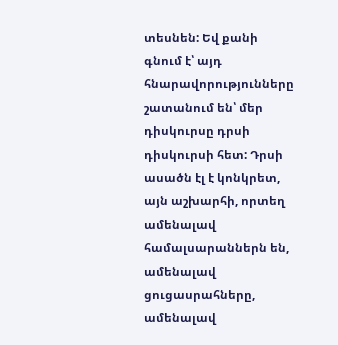տեսնեն: Եվ քանի գնում է՝ այդ հնարավորությունները շատանում են՝ մեր դիսկուրսը դրսի դիսկուրսի հետ: Դրսի ասածն էլ է կոնկրետ, այն աշխարհի, որտեղ ամենալավ համալսարաններն են, ամենալավ ցուցասրահները, ամենալավ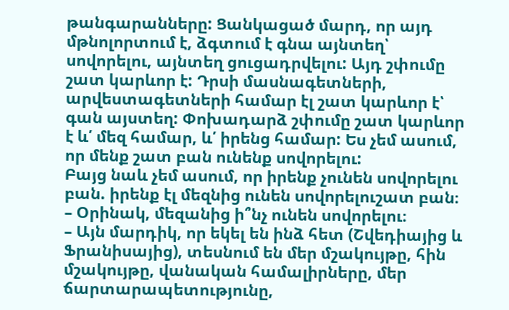թանգարանները: Ցանկացած մարդ, որ այդ մթնոլորտում է, ձգտում է գնա այնտեղ՝ սովորելու, այնտեղ ցուցադրվելու: Այդ շփումը շատ կարևոր է: Դրսի մասնագետների, արվեստագետների համար էլ շատ կարևոր է՝ գան այստեղ: Փոխադարձ շփումը շատ կարևոր է և՛ մեզ համար, և՛ իրենց համար: Ես չեմ ասում, որ մենք շատ բան ունենք սովորելու:
Բայց նաև չեմ ասում, որ իրենք չունեն սովորելու բան. իրենք էլ մեզնից ունեն սովորելուշատ բան։
– Օրինակ, մեզանից ի՞նչ ունեն սովորելու։
– Այն մարդիկ, որ եկել են ինձ հետ (Շվեդիայից և Ֆրանիսայից), տեսնում են մեր մշակույթը, հին մշակույթը, վանական համալիրները, մեր ճարտարապետությունը,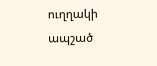ուղղակի ապշած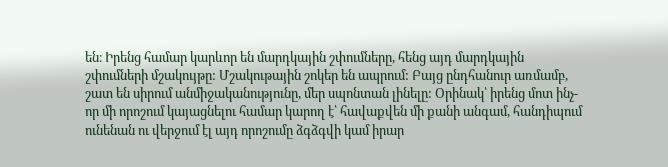են։ Իրենց համար կարևոր են մարդկային շփումները, հենց այդ մարդկային շփումների մշակույթը: Մշակութային շոկեր են ապրում: Բայց ընդհանուր առմամբ, շատ են սիրում անմիջականությունը, մեր սպոնտան լինելը: Օրինակ՝ իրենց մոտ ինչ-որ մի որոշում կայացնելու համար կարող է՝ հավաքվեն մի քանի անգամ, հանդիպում ունենան ու վերջում էլ այդ որոշումը ձգձգվի կամ իրար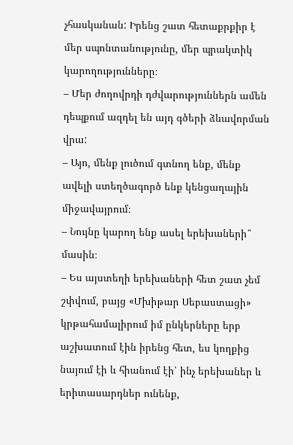չհասկանան: Իրենց շատ հետաքրքիր է մեր սպոնտանությունը, մեր պրակտիկ կարողությունները։
– Մեր ժողովրդի դժվարություններն ամեն դեպքում ազդել են այդ գծերի ձևավորման վրա:
– Այո, մենք լուծում գտնող ենք, մենք ավելի ստեղծագործ ենք կենցաղային միջավայրում։
– Նույնը կարող ենք ասել երեխաների՞ մասին։
– Ես այստեղի երեխաների հետ շատ չեմ շփվում, բայց «Մխիթար Սեբաստացի» կրթահամալիրում իմ ընկերները երբ աշխատում էին իրենց հետ, ես կողքից նայում էի և հիանում էի՝ ինչ երեխաներ և երիտասարդներ ունենք,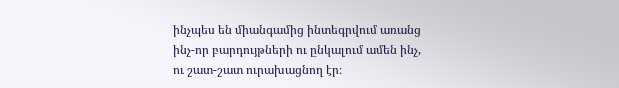ինչպես են միանգամից ինտեգրվում առանց ինչ-որ բարդույթների ու ընկալում ամեն ինչ, ու շատ-շատ ուրախացնող էր։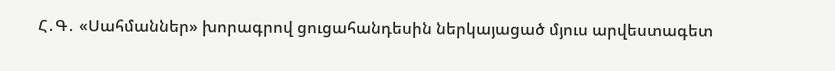Հ․Գ․ «Սահմաններ» խորագրով ցուցահանդեսին ներկայացած մյուս արվեստագետ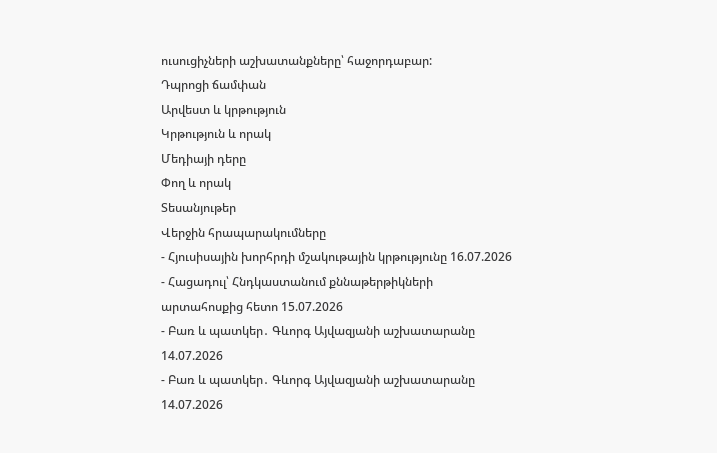ուսուցիչների աշխատանքները՝ հաջորդաբար:
Դպրոցի ճամփան
Արվեստ և կրթություն
Կրթություն և որակ
Մեդիայի դերը
Փող և որակ
Տեսանյութեր
Վերջին հրապարակումները
- Հյուսիսային խորհրդի մշակութային կրթությունը 16.07.2026
- Հացադուլ՝ Հնդկաստանում քննաթերթիկների արտահոսքից հետո 15.07.2026
- Բառ և պատկեր․ Գևորգ Այվազյանի աշխատարանը 14.07.2026
- Բառ և պատկեր․ Գևորգ Այվազյանի աշխատարանը 14.07.2026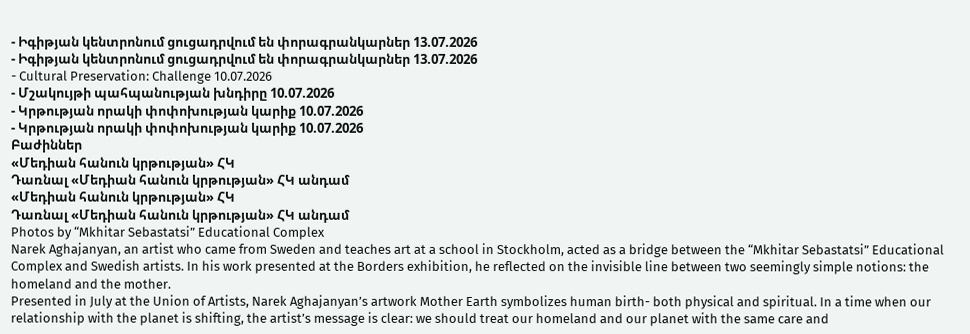- Իգիթյան կենտրոնում ցուցադրվում են փորագրանկարներ 13.07.2026
- Իգիթյան կենտրոնում ցուցադրվում են փորագրանկարներ 13.07.2026
- Cultural Preservation: Challenge 10.07.2026
- Մշակույթի պահպանության խնդիրը 10.07.2026
- Կրթության որակի փոփոխության կարիք 10.07.2026
- Կրթության որակի փոփոխության կարիք 10.07.2026
Բաժիններ
«Մեդիան հանուն կրթության» ՀԿ
Դառնալ «Մեդիան հանուն կրթության» ՀԿ անդամ
«Մեդիան հանուն կրթության» ՀԿ
Դառնալ «Մեդիան հանուն կրթության» ՀԿ անդամ
Photos by “Mkhitar Sebastatsi” Educational Complex
Narek Aghajanyan, an artist who came from Sweden and teaches art at a school in Stockholm, acted as a bridge between the “Mkhitar Sebastatsi” Educational Complex and Swedish artists. In his work presented at the Borders exhibition, he reflected on the invisible line between two seemingly simple notions: the homeland and the mother.
Presented in July at the Union of Artists, Narek Aghajanyan’s artwork Mother Earth symbolizes human birth- both physical and spiritual. In a time when our relationship with the planet is shifting, the artist’s message is clear: we should treat our homeland and our planet with the same care and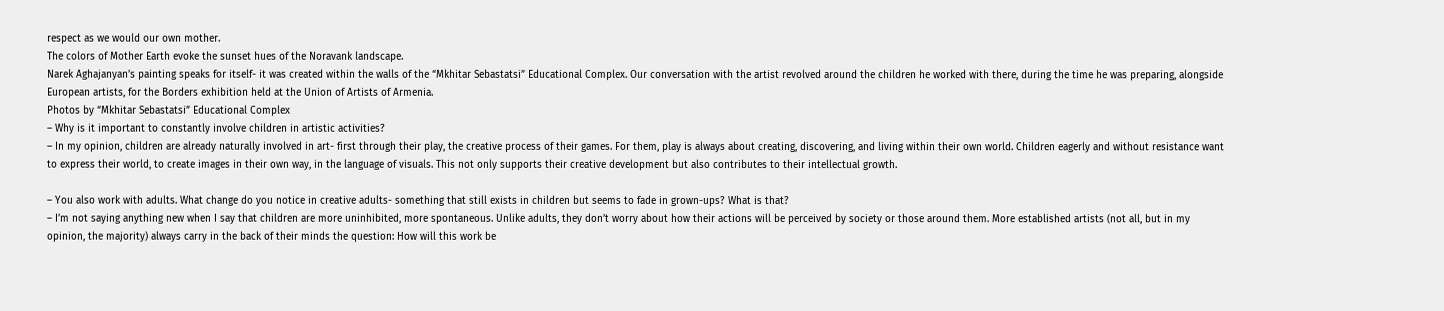respect as we would our own mother.
The colors of Mother Earth evoke the sunset hues of the Noravank landscape.
Narek Aghajanyan’s painting speaks for itself- it was created within the walls of the “Mkhitar Sebastatsi” Educational Complex. Our conversation with the artist revolved around the children he worked with there, during the time he was preparing, alongside European artists, for the Borders exhibition held at the Union of Artists of Armenia.
Photos by “Mkhitar Sebastatsi” Educational Complex
– Why is it important to constantly involve children in artistic activities?
– In my opinion, children are already naturally involved in art- first through their play, the creative process of their games. For them, play is always about creating, discovering, and living within their own world. Children eagerly and without resistance want to express their world, to create images in their own way, in the language of visuals. This not only supports their creative development but also contributes to their intellectual growth.

– You also work with adults. What change do you notice in creative adults- something that still exists in children but seems to fade in grown-ups? What is that?
– I’m not saying anything new when I say that children are more uninhibited, more spontaneous. Unlike adults, they don’t worry about how their actions will be perceived by society or those around them. More established artists (not all, but in my opinion, the majority) always carry in the back of their minds the question: How will this work be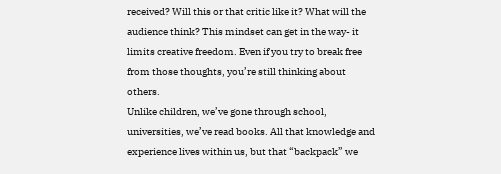received? Will this or that critic like it? What will the audience think? This mindset can get in the way- it limits creative freedom. Even if you try to break free from those thoughts, you’re still thinking about others.
Unlike children, we’ve gone through school, universities, we’ve read books. All that knowledge and experience lives within us, but that “backpack” we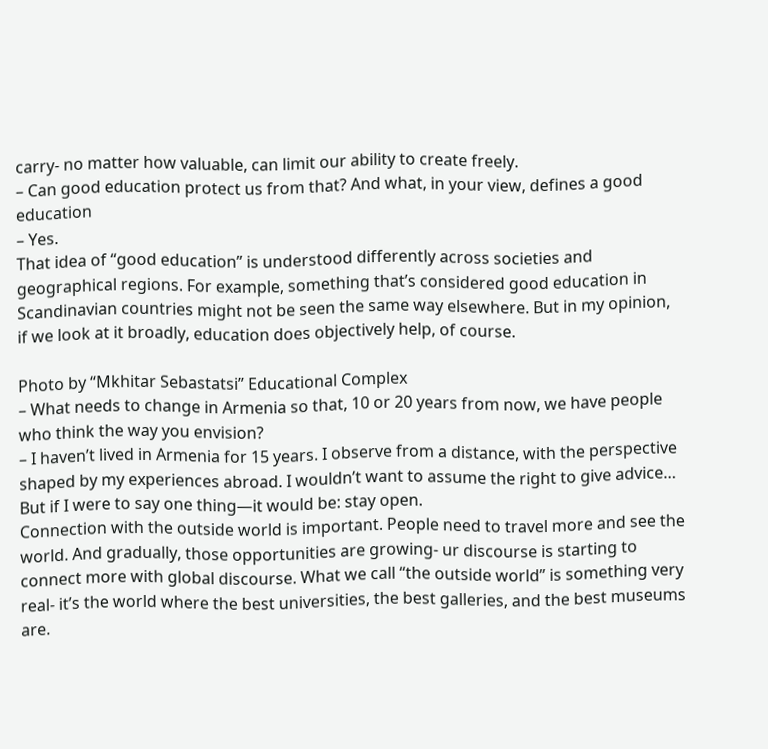carry- no matter how valuable, can limit our ability to create freely.
– Can good education protect us from that? And what, in your view, defines a good education
– Yes.
That idea of “good education” is understood differently across societies and geographical regions. For example, something that’s considered good education in Scandinavian countries might not be seen the same way elsewhere. But in my opinion, if we look at it broadly, education does objectively help, of course.

Photo by “Mkhitar Sebastatsi” Educational Complex
– What needs to change in Armenia so that, 10 or 20 years from now, we have people who think the way you envision?
– I haven’t lived in Armenia for 15 years. I observe from a distance, with the perspective shaped by my experiences abroad. I wouldn’t want to assume the right to give advice… But if I were to say one thing—it would be: stay open.
Connection with the outside world is important. People need to travel more and see the world. And gradually, those opportunities are growing- ur discourse is starting to connect more with global discourse. What we call “the outside world” is something very real- it’s the world where the best universities, the best galleries, and the best museums are.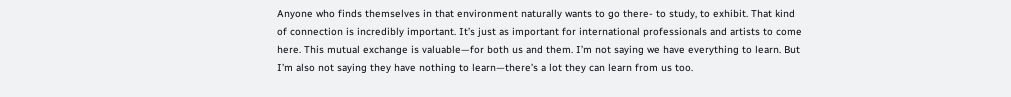Anyone who finds themselves in that environment naturally wants to go there- to study, to exhibit. That kind of connection is incredibly important. It’s just as important for international professionals and artists to come here. This mutual exchange is valuable—for both us and them. I’m not saying we have everything to learn. But I’m also not saying they have nothing to learn—there’s a lot they can learn from us too.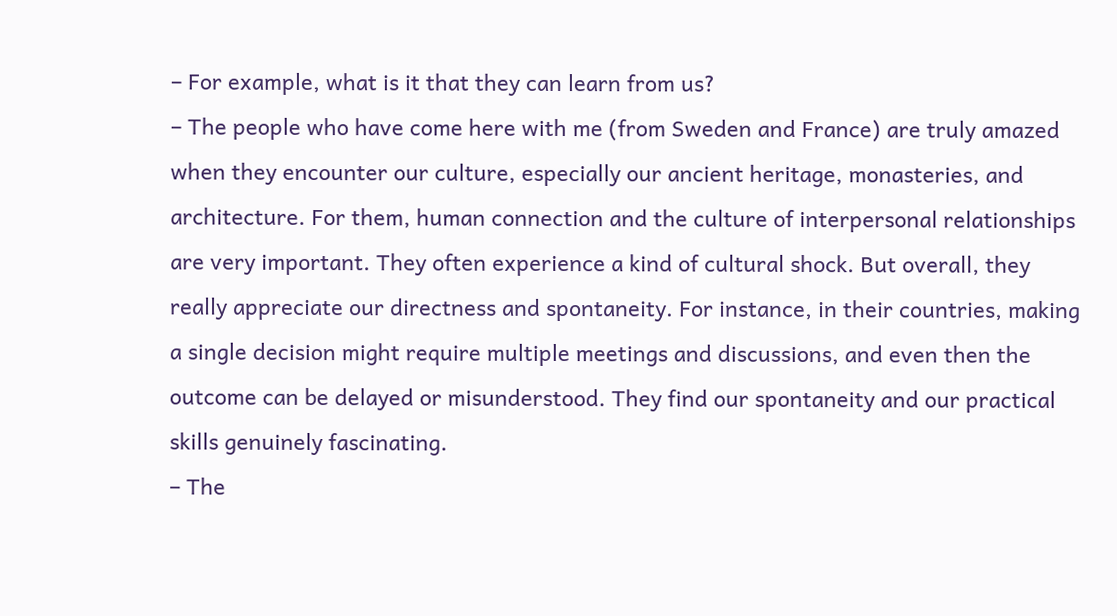– For example, what is it that they can learn from us?
– The people who have come here with me (from Sweden and France) are truly amazed when they encounter our culture, especially our ancient heritage, monasteries, and architecture. For them, human connection and the culture of interpersonal relationships are very important. They often experience a kind of cultural shock. But overall, they really appreciate our directness and spontaneity. For instance, in their countries, making a single decision might require multiple meetings and discussions, and even then the outcome can be delayed or misunderstood. They find our spontaneity and our practical skills genuinely fascinating.
– The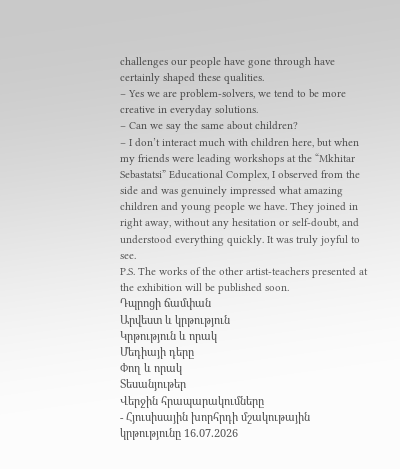challenges our people have gone through have certainly shaped these qualities.
– Yes we are problem-solvers, we tend to be more creative in everyday solutions.
– Can we say the same about children?
– I don’t interact much with children here, but when my friends were leading workshops at the “Mkhitar Sebastatsi” Educational Complex, I observed from the side and was genuinely impressed what amazing children and young people we have. They joined in right away, without any hesitation or self-doubt, and understood everything quickly. It was truly joyful to see.
P.S. The works of the other artist-teachers presented at the exhibition will be published soon.
Դպրոցի ճամփան
Արվեստ և կրթություն
Կրթություն և որակ
Մեդիայի դերը
Փող և որակ
Տեսանյութեր
Վերջին հրապարակումները
- Հյուսիսային խորհրդի մշակութային կրթությունը 16.07.2026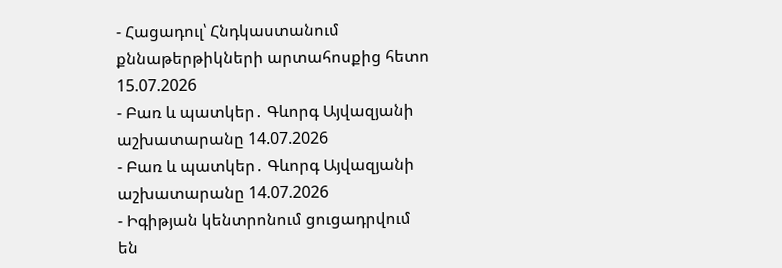- Հացադուլ՝ Հնդկաստանում քննաթերթիկների արտահոսքից հետո 15.07.2026
- Բառ և պատկեր․ Գևորգ Այվազյանի աշխատարանը 14.07.2026
- Բառ և պատկեր․ Գևորգ Այվազյանի աշխատարանը 14.07.2026
- Իգիթյան կենտրոնում ցուցադրվում են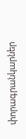փորագրանկարներ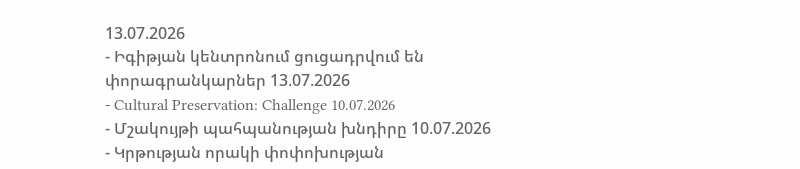13.07.2026
- Իգիթյան կենտրոնում ցուցադրվում են փորագրանկարներ 13.07.2026
- Cultural Preservation: Challenge 10.07.2026
- Մշակույթի պահպանության խնդիրը 10.07.2026
- Կրթության որակի փոփոխության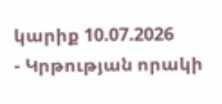կարիք 10.07.2026
- Կրթության որակի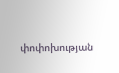փոփոխության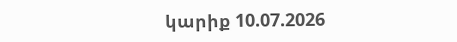կարիք 10.07.2026